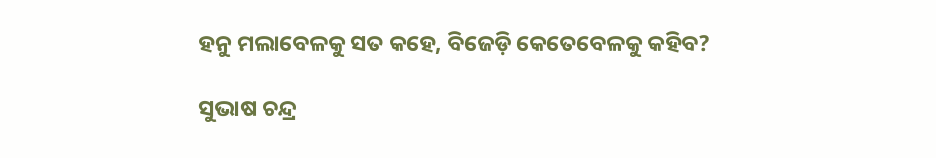ହନୁ ମଲାବେଳକୁ ସତ କହେ, ବିଜେଡ଼ି କେତେବେଳକୁ କହିବ?

ସୁଭାଷ ଚନ୍ଦ୍ର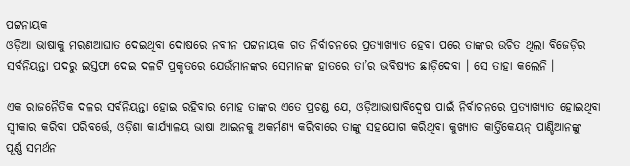ପଟ୍ଟନାୟକ
ଓଡ଼ିଆ ଭାଷାକୁ ମରଣଆଘାତ ଦେଇଥିବା ଦୋଷରେ ନବୀନ ପଟ୍ଟନାୟକ ଗତ ନିର୍ବାଚନରେ ପ୍ରତ୍ୟାଖ୍ୟାତ ହେବା ପରେ ତାଙ୍କର ଉଚିତ ଥିଲା ବିଜେଡ଼ିର ସର୍ବନିୟନ୍ତା ପଦରୁ ଇସ୍ତଫା ଦେଇ ଦଳଟି ପ୍ରକୃତରେ ଯେଉଁମାନଙ୍କର ସେମାନଙ୍କ ହାତରେ ତା’ର ଭବିଷ୍ୟତ ଛାଡ଼ିଦେବା । ସେ ତାହା କଲେନି ।

ଏକ ରାଜନୈତିକ ଦଳର ସର୍ବନିୟନ୍ତା ହୋଇ ରହିବାର ମୋହ ତାଙ୍କର ଏତେ ପ୍ରଚଣ୍ଡ ଯେ, ଓଡ଼ିଆଭାଷାବିଦ୍ଵେଷ ପାଇଁ ନିର୍ବାଚନରେ ପ୍ରତ୍ୟାଖ୍ୟାତ ହୋଇଥିବା ସ୍ଵୀକାର କରିବା ପରିବର୍ତ୍ତେ, ଓଡ଼ିଶା କାର୍ଯ୍ୟାଳୟ ଭାଷା ଆଇନକୁ ଅକର୍ମଣ୍ୟ କରିବାରେ ତାଙ୍କୁ ସହଯୋଗ କରିଥିବା କୁଖ୍ୟାତ କାର୍ତ୍ତିକେୟନ୍ ପାଣ୍ଡିଆନଙ୍କୁ ପୂର୍ଣ୍ଣ ସମର୍ଥନ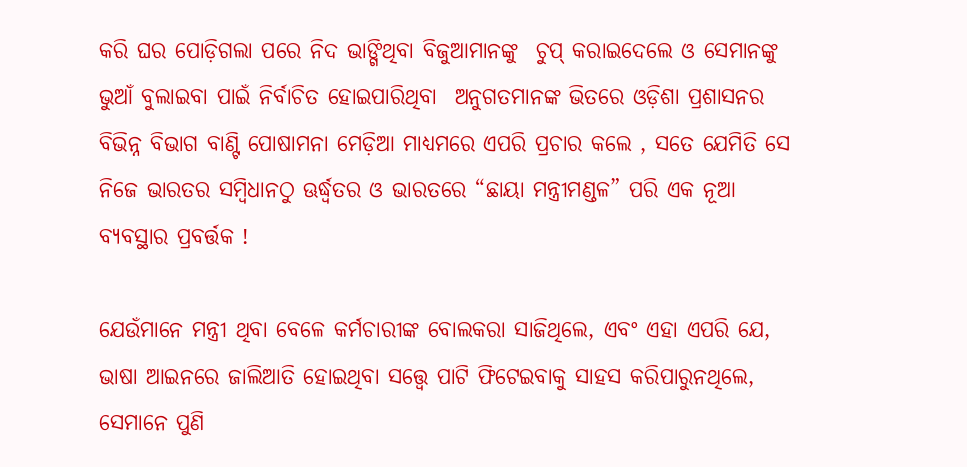କରି ଘର ପୋଡ଼ିଗଲା ପରେ ନିଦ ଭାଙ୍ଗିଥିବା ବିଜୁଆମାନଙ୍କୁ  ଚୁପ୍ କରାଇଦେଲେ ଓ ସେମାନଙ୍କୁ ଭୁଆଁ ବୁଲାଇବା ପାଇଁ ନିର୍ବାଚିତ ହୋଇପାରିଥିବା  ଅନୁଗତମାନଙ୍କ ଭିତରେ ଓଡ଼ିଶା ପ୍ରଶାସନର ବିଭିନ୍ନ ବିଭାଗ ବାଣ୍ଟି ପୋଷାମନା ମେଡ଼ିଆ ମାଧ୍ୟମରେ ଏପରି ପ୍ରଚାର କଲେ , ସତେ ଯେମିତି ସେ ନିଜେ ଭାରତର ସମ୍ବିଧାନଠୁ ଊର୍ଦ୍ଧ୍ଵତର ଓ ଭାରତରେ “ଛାୟା ମନ୍ତ୍ରୀମଣ୍ଡଳ” ପରି ଏକ ନୂଆ ବ୍ୟବସ୍ଥାର ପ୍ରବର୍ତ୍ତକ !

ଯେଉଁମାନେ ମନ୍ତ୍ରୀ ଥିବା ବେଳେ କର୍ମଚାରୀଙ୍କ ବୋଲକରା ସାଜିଥିଲେ, ଏବଂ ଏହା ଏପରି ଯେ, ଭାଷା ଆଇନରେ ଜାଲିଆତି ହୋଇଥିବା ସତ୍ତ୍ୱେ ପାଟି ଫିଟେଇବାକୁ ସାହସ କରିପାରୁନଥିଲେ, ସେମାନେ ପୁଣି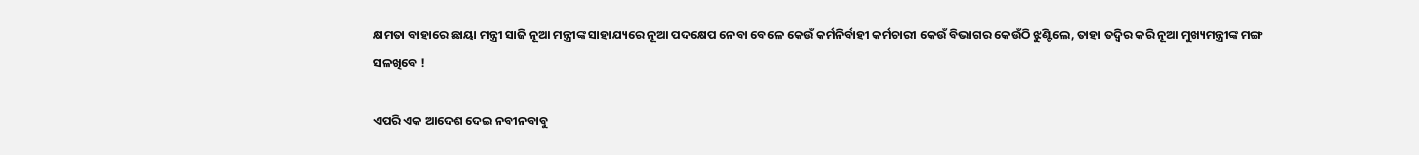କ୍ଷମତା ବାହାରେ ଛାୟା ମନ୍ତ୍ରୀ ସାଜି ନୂଆ ମନ୍ତ୍ରୀଙ୍କ ସାହାଯ୍ୟରେ ନୂଆ ପଦକ୍ଷେପ ନେବା ବେଳେ କେଉଁ କର୍ମନିର୍ବାହୀ କର୍ମଚାରୀ କେଉଁ ବିଭାଗର କେଉଁଠି ଝୁଣ୍ଟିଲେ, ତାହା ତଦ୍ବିର କରି ନୂଆ ମୁଖ୍ୟମନ୍ତ୍ରୀଙ୍କ ମଙ୍ଗ ସଳଖିବେ !

ଏପରି ଏକ ଆଦେଶ ଦେଇ ନବୀନବାବୁ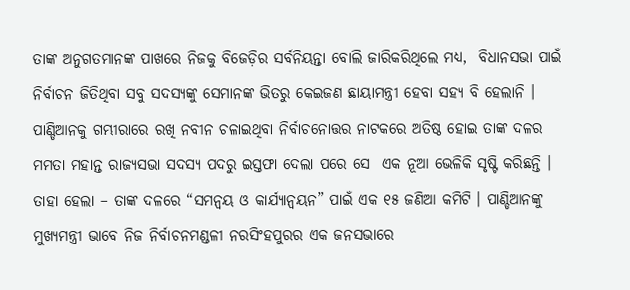ତାଙ୍କ ଅନୁଗତମାନଙ୍କ ପାଖରେ ନିଜକୁ ବିଜେଡ଼ିର ସର୍ବନିୟନ୍ତା ବୋଲି ଜାରିକରିଥିଲେ ମଧ୍ୟ,  ବିଧାନସଭା ପାଇଁ ନିର୍ବାଚନ ଜିତିଥିବା ସବୁ ସଦସ୍ଯଙ୍କୁ ସେମାନଙ୍କ ଭିତରୁ କେଇଜଣ ଛାୟାମନ୍ତ୍ରୀ ହେବା ସହ୍ୟ ବି ହେଲାନି । ପାଣ୍ଡିଆନକୁ ଗମ୍ଭୀରାରେ ରଖି ନବୀନ ଚଳାଇଥିବା ନିର୍ବାଚନୋତ୍ତର ନାଟକରେ ଅତିଷ୍ଠ ହୋଇ ତାଙ୍କ ଦଳର ମମତା ମହାନ୍ତ ରାଜ୍ୟସଭା ସଦସ୍ୟ ପଦରୁ ଇସ୍ତଫା ଦେଲା ପରେ ସେ  ଏକ ନୂଆ ଭେଳିକି ସୃଷ୍ଟି କରିଛନ୍ତି । ତାହା ହେଲା – ତାଙ୍କ ଦଳରେ “ସମନ୍ଵୟ ଓ କାର୍ଯ୍ୟାନ୍ବୟନ” ପାଇଁ ଏକ ୧୫ ଜଣିଆ କମିଟି । ପାଣ୍ଡିଆନଙ୍କୁ ମୁଖ୍ୟମନ୍ତ୍ରୀ ଭାବେ ନିଜ ନିର୍ବାଚନମଣ୍ଡଳୀ ନରସିଂହପୁରର ଏକ ଜନସଭାରେ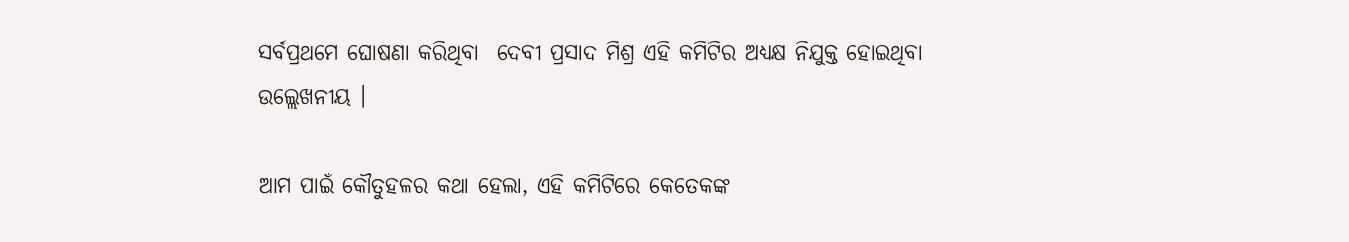ସର୍ବପ୍ରଥମେ ଘୋଷଣା କରିଥିବା  ଦେବୀ ପ୍ରସାଦ ମିଶ୍ର ଏହି କମିଟିର ଅଧ୍ୟକ୍ଷ ନିଯୁକ୍ତ ହୋଇଥିବା ଉଲ୍ଲେଖନୀୟ ।

ଆମ ପାଇଁ କୌତୁହଳର କଥା ହେଲା, ଏହି କମିଟିରେ କେତେକଙ୍କ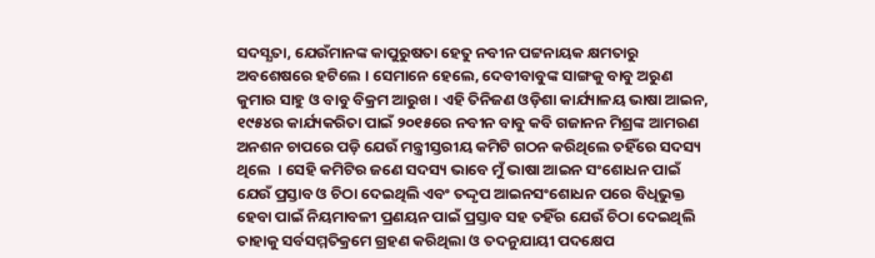ସଦସ୍ଯତା, ଯେଉଁମାନଙ୍କ କାପୁରୁଷତା ହେତୁ ନବୀନ ପଟ୍ଟନାୟକ କ୍ଷମତାରୁ ଅବଶେଷରେ ହଟିଲେ । ସେମାନେ ହେଲେ, ଦେବୀବାବୁଙ୍କ ସାଙ୍ଗକୁ ବାବୁ ଅରୁଣ କୁମାର ସାହୁ ଓ ବାବୁ ବିକ୍ରମ ଆରୁଖ । ଏହି ତିନିଜଣ ଓଡ଼ିଶା କାର୍ଯ୍ୟାଳୟ ଭାଷା ଆଇନ, ୧୯୫୪ର କାର୍ଯ୍ୟକରିତା ପାଇଁ ୨୦୧୫ରେ ନବୀନ ବାବୁ କବି ଗଜାନନ ମିଶ୍ରଙ୍କ ଆମରଣ ଅନଶନ ଚାପରେ ପଡ଼ି ଯେଉଁ ମନ୍ତ୍ରୀସ୍ତରୀୟ କମିଟି ଗଠନ କରିଥିଲେ ତହିଁରେ ସଦସ୍ୟ ଥିଲେ  । ସେହି କମିଟିର ଜଣେ ସଦସ୍ୟ ଭାବେ ମୁଁ ଭାଷା ଆଇନ ସଂଶୋଧନ ପାଇଁ ଯେଉଁ ପ୍ରସ୍ତାବ ଓ ଚିଠା ଦେଇଥିଲି ଏବଂ ତଦ୍ଦୃପ ଆଇନସଂଶୋଧନ ପରେ ବିଧିଭୁକ୍ତ ହେବା ପାଇଁ ନିୟମାବଳୀ ପ୍ରଣୟନ ପାଇଁ ପ୍ରସ୍ତାବ ସହ ତହିଁର ଯେଉଁ ଚିଠା ଦେଇଥିଲି ତାହାକୁ ସର୍ବସମ୍ମତିକ୍ରମେ ଗ୍ରହଣ କରିଥିଲା ଓ ତଦନୁଯାୟୀ ପଦକ୍ଷେପ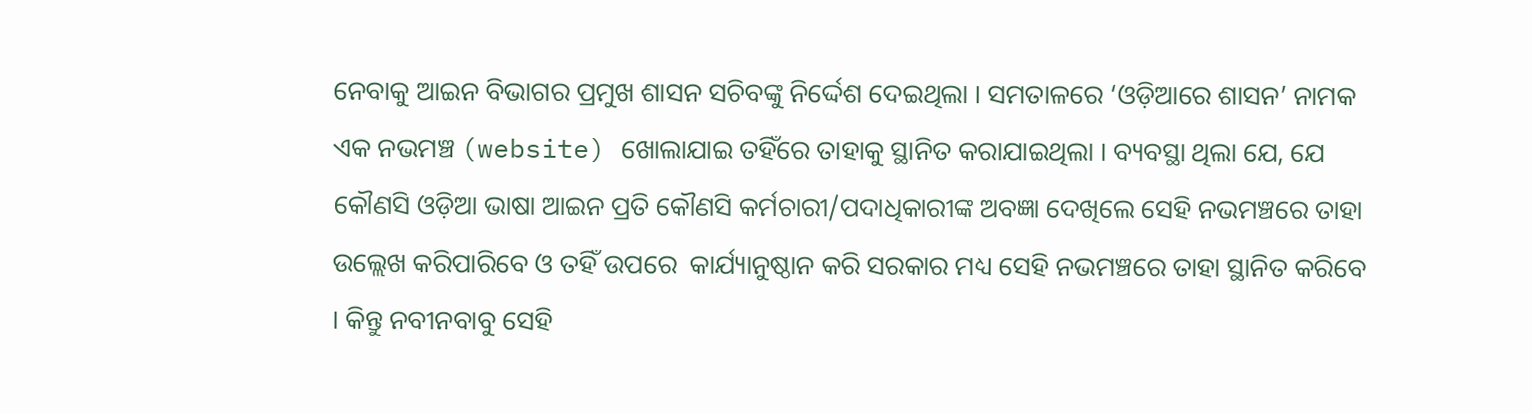ନେବାକୁ ଆଇନ ବିଭାଗର ପ୍ରମୁଖ ଶାସନ ସଚିବଙ୍କୁ ନିର୍ଦ୍ଦେଶ ଦେଇଥିଲା । ସମତାଳରେ ‘ଓଡ଼ିଆରେ ଶାସନ’ ନାମକ ଏକ ନଭମଞ୍ଚ (website) ଖୋଲାଯାଇ ତହିଁରେ ତାହାକୁ ସ୍ଥାନିତ କରାଯାଇଥିଲା । ବ୍ୟବସ୍ଥା ଥିଲା ଯେ, ଯେ କୌଣସି ଓଡ଼ିଆ ଭାଷା ଆଇନ ପ୍ରତି କୌଣସି କର୍ମଚାରୀ/ପଦାଧିକାରୀଙ୍କ ଅବଜ୍ଞା ଦେଖିଲେ ସେହି ନଭମଞ୍ଚରେ ତାହା ଉଲ୍ଲେଖ କରିପାରିବେ ଓ ତହିଁ ଉପରେ  କାର୍ଯ୍ୟାନୁଷ୍ଠାନ କରି ସରକାର ମଧ୍ୟ ସେହି ନଭମଞ୍ଚରେ ତାହା ସ୍ଥାନିତ କରିବେ । କିନ୍ତୁ ନବୀନବାବୁ ସେହି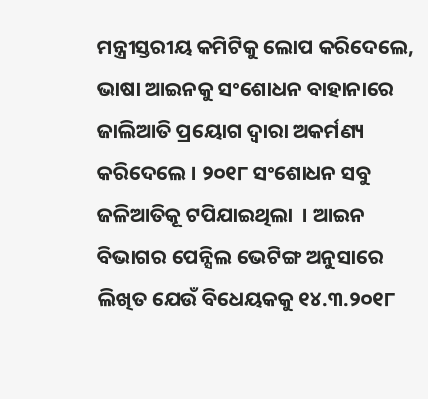ମନ୍ତ୍ରୀସ୍ତରୀୟ କମିଟିକୁ ଲୋପ କରିଦେଲେ, ଭାଷା ଆଇନକୁ ସଂଶୋଧନ ବାହାନାରେ ଜାଲିଆତି ପ୍ରୟୋଗ ଦ୍ଵାରା ଅକର୍ମଣ୍ୟ କରିଦେଲେ । ୨୦୧୮ ସଂଶୋଧନ ସବୁ ଜଳିଆତିକୂ ଟପିଯାଇଥିଲା  । ଆଇନ ବିଭାଗର ପେନ୍ସିଲ ଭେଟିଙ୍ଗ ଅନୁସାରେ ଲିଖିତ ଯେଉଁ ବିଧେୟକକୁ ୧୪.୩.୨୦୧୮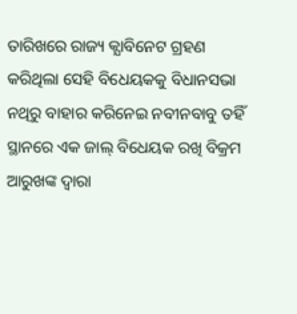ତାରିଖରେ ରାଜ୍ୟ କ୍ଯାବିନେଟ ଗ୍ରହଣ କରିଥିଲା ସେହି ବିଧେୟକକୁ ବିଧାନସଭା ନଥିରୁ ବାହାର କରିନେଇ ନବୀନବାବୁ ତହିଁ ସ୍ଥାନରେ ଏକ ଜାଲ୍ ବିଧେୟକ ରଖି ବିକ୍ରମ ଆରୁଖଙ୍କ ଦ୍ଵାରା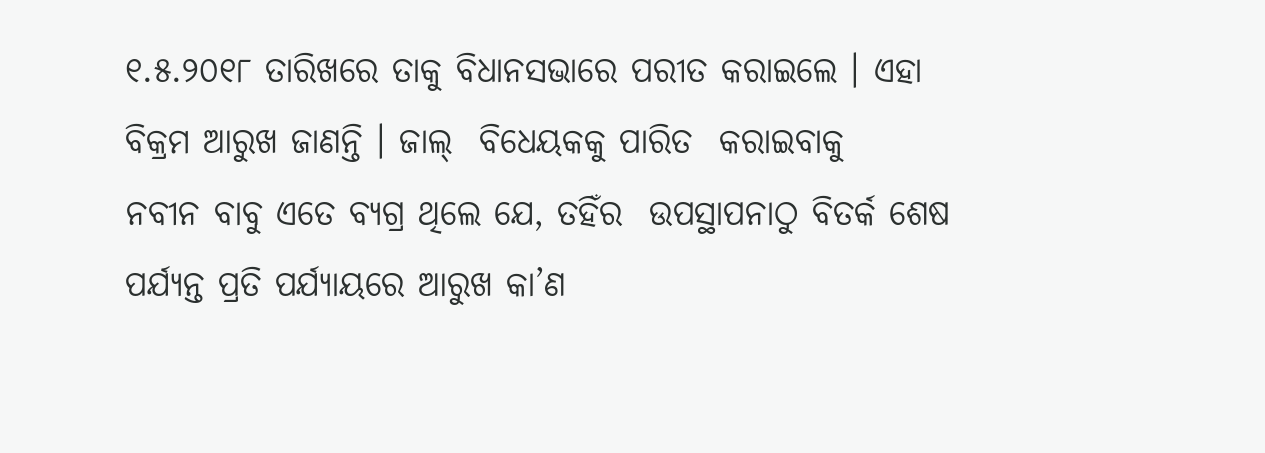୧.୫.୨୦୧୮ ତାରିଖରେ ତାକୁ ବିଧାନସଭାରେ ପରୀତ କରାଇଲେ । ଏହା ବିକ୍ରମ ଆରୁଖ ଜାଣନ୍ତି । ଜାଲ୍  ବିଧେୟକକୁ ପାରିତ  କରାଇବାକୁ   ନବୀନ ବାବୁ ଏତେ ବ୍ଯଗ୍ର ଥିଲେ ଯେ, ତହିଁର  ଉପସ୍ଥାପନାଠୁ ବିତର୍କ ଶେଷ ପର୍ଯ୍ୟନ୍ତ ପ୍ରତି ପର୍ଯ୍ୟାୟରେ ଆରୁଖ କା’ଣ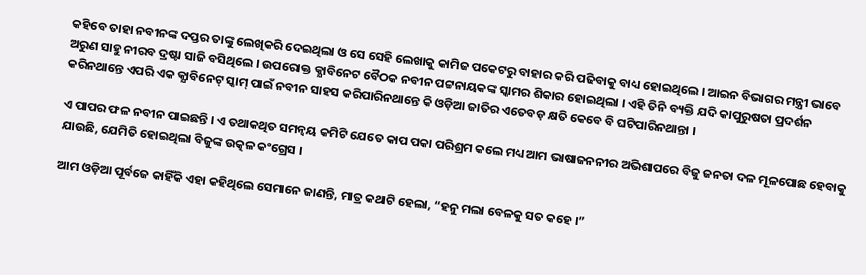କହିବେ ତାହା ନବୀନଙ୍କ ଦପ୍ତର ତାଙ୍କୁ ଲେଖିକରି ଦେଇଥିଲା ଓ ସେ ସେହି ଲେଖାକୁ କାମିଜ ପକେଟରୁ ବାହାର କରି ପଢିବାକୁ ବାଧ୍ୟ ହୋଇଥିଲେ । ଆଇନ ବିଭାଗର ମନ୍ତ୍ରୀ ଭାବେ ଅରୁଣ ସାହୁ ନୀରବ ଦ୍ରଷ୍ଟା ସାଜି ବସିଥିଲେ । ଉପରୋକ୍ତ କ୍ଯାବିନେଟ ବୈଠକ ନବୀନ ପଟ୍ଟନାୟକଙ୍କ ସ୍କାମର ଶିକାର ହୋଇଥିଲା । ଏହି ତିନି ବ୍ୟକ୍ତି ଯଦି କାପୁରୁଷତା ପ୍ରଦର୍ଶନ କରିନଥାନ୍ତେ ଏପରି ଏକ କ୍ଯାବିନେଟ୍ ସ୍କାମ୍ ପାଇଁ ନବୀନ ସାହସ କରିପାରିନଥାନ୍ତେ କି ଓଡ଼ିଆ ଜାତିର ଏତେବଡ଼ କ୍ଷତି କେବେ ବି ଘଟିପାରିନଥାନ୍ତା ।

ଏ ପାପର ଫଳ ନବୀନ ପାଇଛନ୍ତି । ଏ ତଥାକଥିତ ସମନ୍ଵୟ କମିଟି ଯେତେ କାପ ପକା ପରିଶ୍ରମ କଲେ ମଧ୍ୟ ଆମ ଭାଷାଜନନୀର ଅଭିଶାପରେ ବିଜୁ ଜନତା ଦଳ ମୂଳପୋଛ ହେବାକୁ ଯାଉଛି, ଯେମିତି ହୋଇଥିଲା ବିଜୁଙ୍କ ଉତ୍କଳ କଂଗ୍ରେସ ।

ଆମ ଓଡ଼ିଆ ପୂର୍ବଜେ କାହିଁକି ଏହା କହିଥିଲେ ସେମାନେ ଜାଣନ୍ତି, ମାତ୍ର କଥାଟି ହେଲା, “ହନୁ ମଲା ବେଳକୁ ସତ କହେ ।”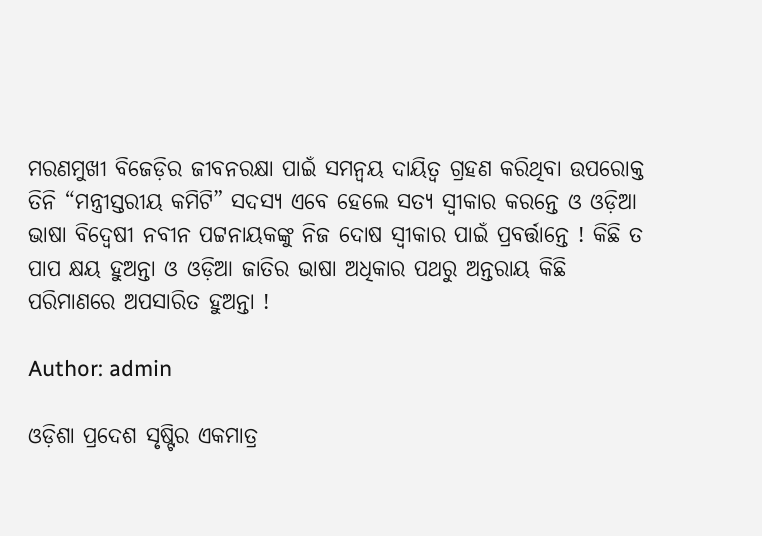ମରଣମୁଖୀ ବିଜେଡ଼ିର ଜୀବନରକ୍ଷା ପାଇଁ ସମନ୍ଵୟ ଦାୟିତ୍ଵ ଗ୍ରହଣ କରିଥିବା ଉପରୋକ୍ତ ତିନି “ମନ୍ତ୍ରୀସ୍ତରୀୟ କମିଟି” ସଦସ୍ୟ ଏବେ ହେଲେ ସତ୍ୟ ସ୍ଵୀକାର କରନ୍ତେ ଓ ଓଡ଼ିଆ ଭାଷା ବିଦ୍ଵେଷୀ ନବୀନ ପଟ୍ଟନାୟକଙ୍କୁ ନିଜ ଦୋଷ ସ୍ଵୀକାର ପାଇଁ ପ୍ରବର୍ତ୍ତାନ୍ତେ ! କିଛି ତ ପାପ କ୍ଷୟ ହୁଅନ୍ତା ଓ ଓଡ଼ିଆ ଜାତିର ଭାଷା ଅଧିକାର ପଥରୁ ଅନ୍ତରାୟ କିଛି ପରିମାଣରେ ଅପସାରିତ ହୁଅନ୍ତା !

Author: admin

ଓଡ଼ିଶା ପ୍ରଦେଶ ସୃଷ୍ଟିର ଏକମାତ୍ର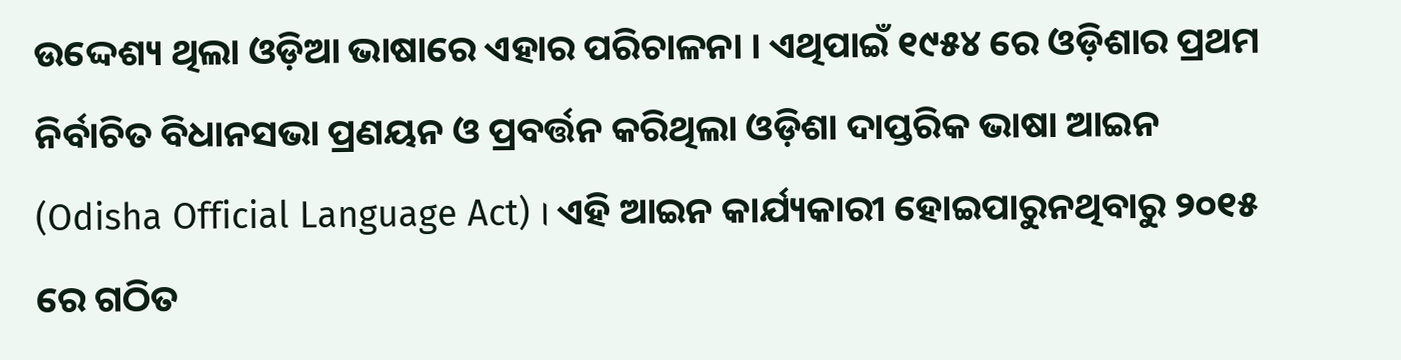ଉଦ୍ଦେଶ୍ୟ ଥିଲା ଓଡ଼ିଆ ଭାଷାରେ ଏହାର ପରିଚାଳନା । ଏଥିପାଇଁ ୧୯୫୪ ରେ ଓଡ଼ିଶାର ପ୍ରଥମ ନିର୍ବାଚିତ ବିଧାନସଭା ପ୍ରଣୟନ ଓ ପ୍ରବର୍ତ୍ତନ କରିଥିଲା ଓଡ଼ିଶା ଦାପ୍ତରିକ ଭାଷା ଆଇନ (Odisha Official Language Act) । ଏହି ଆଇନ କାର୍ଯ୍ୟକାରୀ ହୋଇପାରୁନଥିବାରୁ ୨୦୧୫ ରେ ଗଠିତ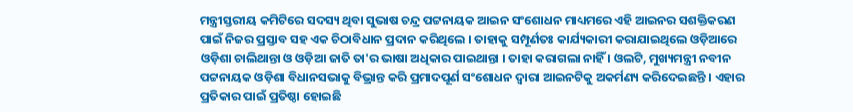ମନ୍ତ୍ରୀସ୍ତରୀୟ କମିଟିରେ ସଦସ୍ୟ ଥିବା ସୁଭାଷ ଚନ୍ଦ୍ର ପଟ୍ଟନାୟକ ଆଇନ ସଂଶୋଧନ ମାଧ୍ୟମରେ ଏହି ଆଇନର ସଶକ୍ତିକରଣ ପାଇଁ ନିଜର ପ୍ରସ୍ତାବ ସହ ଏକ ଚିଠାବିଧାନ ପ୍ରଦାନ କରିଥିଲେ । ତାହାକୁ ସମ୍ପୂର୍ଣତଃ କାର୍ଯ୍ୟକାରୀ କରାଯାଇଥିଲେ ଓଡ଼ିଆରେ ଓଡ଼ିଶା ଚାଲିଥାନ୍ତା ଓ ଓଡ଼ିଆ ଜାତି ତା'ର ଭାଷା ଅଧିକାର ପାଇଥାନ୍ତା । ତାହା କରାଗଲା ନାହିଁ । ଓଲଟି, ମୁଖ୍ୟମନ୍ତ୍ରୀ ନବୀନ ପଟ୍ଟନାୟକ ଓଡ଼ିଶା ବିଧାନସଭାକୁ ବିଭ୍ରାନ୍ତ କରି ପ୍ରମାଦପୂର୍ଣ ସଂଶୋଧନ ଦ୍ଵାରା ଆଇନଟିକୁ ଅକର୍ମଣ୍ୟ କରିଦେଇଛନ୍ତି । ଏହାର ପ୍ରତିକାର ପାଇଁ ପ୍ରତିଷ୍ଠା ହୋଇଛି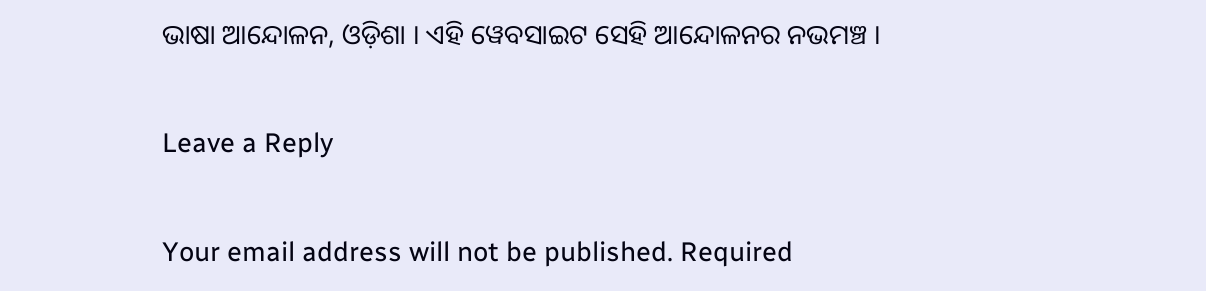ଭାଷା ଆନ୍ଦୋଳନ, ଓଡ଼ିଶା । ଏହି ୱେବସାଇଟ ସେହି ଆନ୍ଦୋଳନର ନଭମଞ୍ଚ ।

Leave a Reply

Your email address will not be published. Required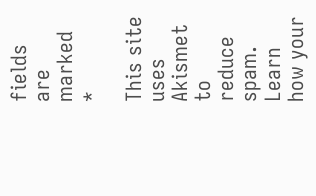fields are marked *

This site uses Akismet to reduce spam. Learn how your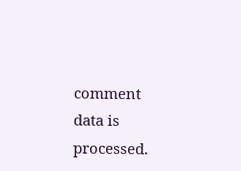comment data is processed.